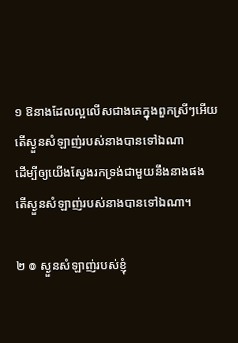១ ឱនាងដែលល្អលើសជាងគេក្នុងពួកស្រីៗអើយ
តើស្ងួនសំឡាញ់របស់នាងបានទៅឯណា
ដើម្បីឲ្យយើងស្វែងរកទ្រង់ជាមួយនឹងនាងផង
តើស្ងួនសំឡាញ់របស់នាងបានទៅឯណា។

២ ៙ ស្ងួនសំឡាញ់របស់ខ្ញុំ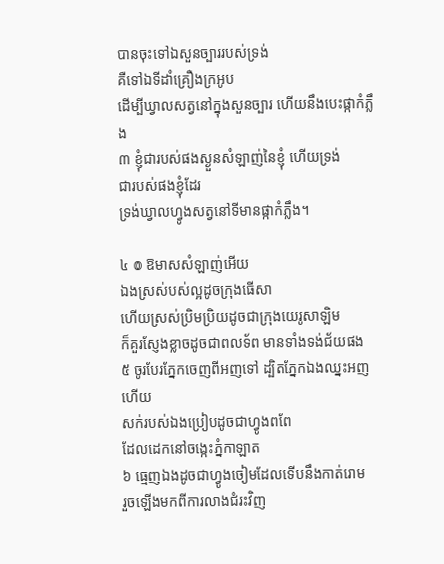បានចុះទៅឯសួនច្បាររបស់ទ្រង់
គឺទៅឯទីដាំគ្រឿងក្រអូប
ដើម្បីឃ្វាលសត្វនៅក្នុងសួនច្បារ ហើយនឹងបេះផ្កាកំភ្លឹង
៣ ខ្ញុំជារបស់ផងស្ងួនសំឡាញ់នៃខ្ញុំ ហើយទ្រង់
ជារបស់ផងខ្ញុំដែរ
ទ្រង់ឃ្វាលហ្វូងសត្វនៅទីមានផ្កាកំភ្លឹង។

៤ ៙ ឱមាសសំឡាញ់អើយ
ឯងស្រស់បស់ល្អដូចក្រុងធើសា
ហើយស្រស់ប្រិមប្រិយដូចជាក្រុងយេរូសាឡិម
ក៏គួរស្ញែងខ្លាចដូចជាពលទ័ព មានទាំងទង់ជ័យផង
៥ ចូរបែរភ្នែកចេញពីអញទៅ ដ្បិតភ្នែកឯងឈ្នះអញហើយ
សក់របស់ឯងប្រៀបដូចជាហ្វូងពពែ
ដែលដេកនៅចង្កេះភ្នំកាឡាត
៦ ធ្មេញឯងដូចជាហ្វូងចៀមដែលទើបនឹងកាត់រោម
រួចឡើងមកពីការលាងជំរះវិញ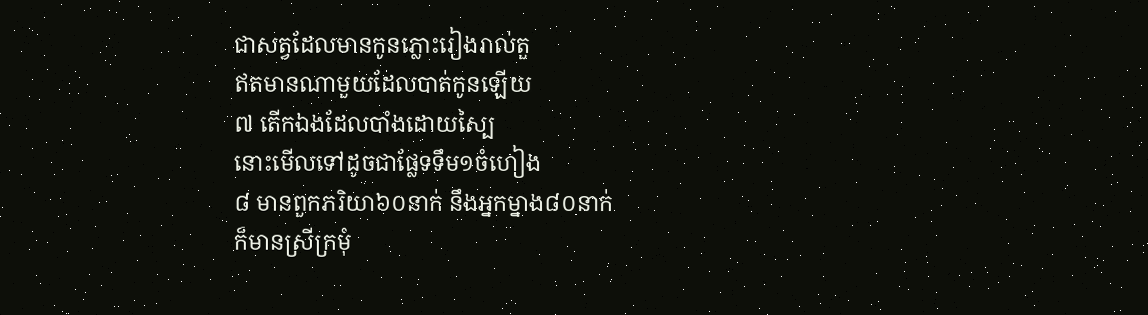ជាសត្វដែលមានកូនភ្លោះរៀងរាល់តួ
ឥតមានណាមួយដែលបាត់កូនឡើយ
៧ តើកឯងដែលបាំងដោយស្បៃ
នោះមើលទៅដូចជាផ្លែទទឹម១ចំហៀង
៨ មានពួកភរិយា៦០នាក់ នឹងអ្នកម្នាង៨០នាក់
ក៏មានស្រីក្រមុំ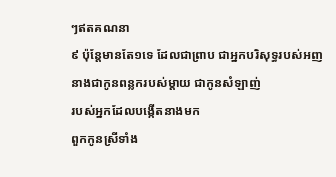ៗឥតគណនា
៩ ប៉ុន្តែមានតែ១ទេ ដែលជាព្រាប ជាអ្នកបរិសុទ្ធរបស់អញ
នាងជាកូនពន្លករបស់ម្តាយ ជាកូនសំឡាញ់
របស់អ្នកដែលបង្កើតនាងមក
ពួកកូនស្រីទាំង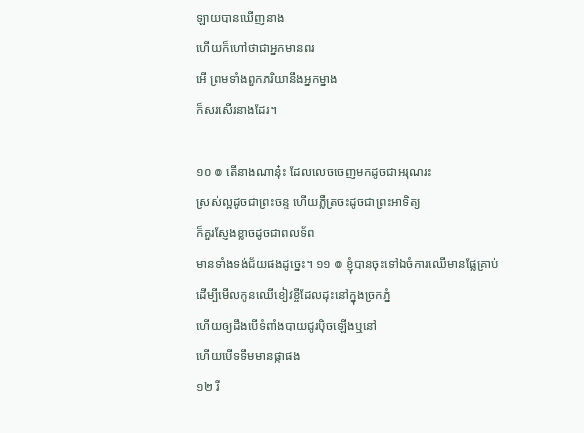ឡាយបានឃើញនាង
ហើយក៏ហៅថាជាអ្នកមានពរ
អើ ព្រមទាំងពួកភរិយានឹងអ្នកម្នាង
ក៏សរសើរនាងដែរ។

១០ ៙ តើនាងណានុ៎ះ ដែលលេចចេញមកដូចជាអរុណរះ
ស្រស់ល្អដូចជាព្រះចន្ទ ហើយភ្លឺត្រចះដូចជាព្រះអាទិត្យ
ក៏គួរស្ញែងខ្លាចដូចជាពលទ័ព
មានទាំងទង់ជ័យផងដូច្នេះ។ ១១ ៙ ខ្ញុំបានចុះទៅឯចំការឈើមានផ្លែគ្រាប់
ដើម្បីមើលកូនឈើខៀវខ្ចីដែលដុះនៅក្នុងច្រកភ្នំ
ហើយឲ្យដឹងបើទំពាំងបាយជូរប៉ិចឡើងឬនៅ
ហើយបើទទឹមមានផ្កាផង
១២ រី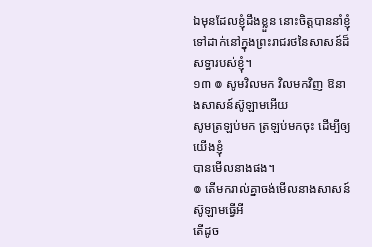ឯមុនដែលខ្ញុំដឹងខ្លួន នោះចិត្តបាននាំខ្ញុំ
ទៅដាក់នៅក្នុងព្រះរាជរថនៃសាសន៍ដ៏សទ្ធារបស់ខ្ញុំ។
១៣ ៙ សូមវិលមក វិលមកវិញ ឱនាងសាសន៍ស៊ូឡាមអើយ
សូមត្រឡប់មក ត្រឡប់មកចុះ ដើម្បីឲ្យយើងខ្ញុំ
បានមើលនាងផង។
៙ តើមករាល់គ្នាចង់មើលនាងសាសន៍ស៊ូឡាមធ្វើអី
តើដូច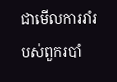ជាមើលការរាំរបស់ពួករបាំ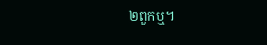២ពួកឬ។